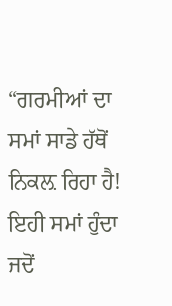“ਗਰਮੀਆਂ ਦਾ ਸਮਾਂ ਸਾਡੇ ਹੱਥੋਂ ਨਿਕਲ਼ ਰਿਹਾ ਹੈ! ਇਹੀ ਸਮਾਂ ਹੁੰਦਾ ਜਦੋਂ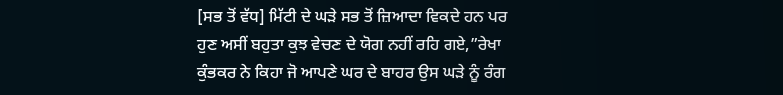[ਸਭ ਤੋਂ ਵੱਧ] ਮਿੱਟੀ ਦੇ ਘੜੇ ਸਭ ਤੋਂ ਜ਼ਿਆਦਾ ਵਿਕਦੇ ਹਨ ਪਰ ਹੁਣ ਅਸੀਂ ਬਹੁਤਾ ਕੁਝ ਵੇਚਣ ਦੇ ਯੋਗ ਨਹੀਂ ਰਹਿ ਗਏ,”ਰੇਖਾ ਕੁੰਭਕਰ ਨੇ ਕਿਹਾ ਜੋ ਆਪਣੇ ਘਰ ਦੇ ਬਾਹਰ ਉਸ ਘੜੇ ਨੂੰ ਰੰਗ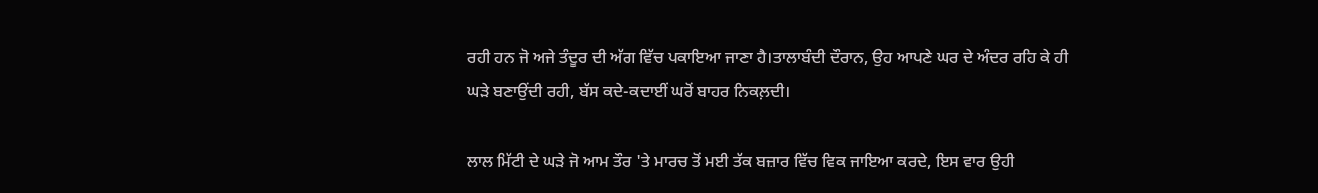ਰਹੀ ਹਨ ਜੋ ਅਜੇ ਤੰਦੂਰ ਦੀ ਅੱਗ ਵਿੱਚ ਪਕਾਇਆ ਜਾਣਾ ਹੈ।ਤਾਲਾਬੰਦੀ ਦੌਰਾਨ, ਉਹ ਆਪਣੇ ਘਰ ਦੇ ਅੰਦਰ ਰਹਿ ਕੇ ਹੀ ਘੜੇ ਬਣਾਉਂਦੀ ਰਹੀ, ਬੱਸ ਕਦੇ-ਕਦਾਈਂ ਘਰੋਂ ਬਾਹਰ ਨਿਕਲ਼ਦੀ।

ਲਾਲ ਮਿੱਟੀ ਦੇ ਘੜੇ ਜੋ ਆਮ ਤੌਰ 'ਤੇ ਮਾਰਚ ਤੋਂ ਮਈ ਤੱਕ ਬਜ਼ਾਰ ਵਿੱਚ ਵਿਕ ਜਾਇਆ ਕਰਦੇ, ਇਸ ਵਾਰ ਉਹੀ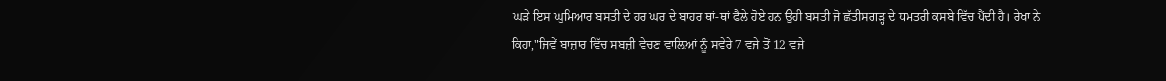ਘੜੇ ਇਸ ਘੁਮਿਆਰ ਬਸਤੀ ਦੇ ਹਰ ਘਰ ਦੇ ਬਾਹਰ ਥਾਂ-ਥਾਂ ਫੈਲੇ ਹੋਏ ਹਨ ਉਹੀ ਬਸਤੀ ਜੋ ਛੱਤੀਸਗੜ੍ਹ ਦੇ ਧਮਤਰੀ ਕਸਬੇ ਵਿੱਚ ਪੈਂਦੀ ਹੈ। ਰੇਖਾ ਨੇ ਕਿਹਾ,"ਜਿਵੇਂ ਬਾਜ਼ਾਰ ਵਿੱਚ ਸਬਜ਼ੀ ਵੇਚਣ ਵਾਲ਼ਿਆਂ ਨੂੰ ਸਵੇਰੇ 7 ਵਜੇ ਤੋਂ 12 ਵਜੇ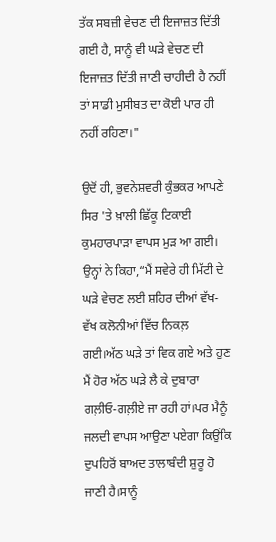ਤੱਕ ਸਬਜ਼ੀ ਵੇਚਣ ਦੀ ਇਜਾਜ਼ਤ ਦਿੱਤੀ ਗਈ ਹੈ, ਸਾਨੂੰ ਵੀ ਘੜੇ ਵੇਚਣ ਦੀ ਇਜਾਜ਼ਤ ਦਿੱਤੀ ਜਾਣੀ ਚਾਹੀਦੀ ਹੈ ਨਹੀਂ ਤਾਂ ਸਾਡੀ ਮੁਸੀਬਤ ਦਾ ਕੋਈ ਪਾਰ ਹੀ ਨਹੀਂ ਰਹਿਣਾ।"

ਉਦੋਂ ਹੀ, ਭੁਵਨੇਸ਼ਵਰੀ ਕੁੰਭਕਰ ਆਪਣੇ ਸਿਰ 'ਤੇ ਖ਼ਾਲੀ ਛਿੱਕੂ ਟਿਕਾਈ ਕੁਮਹਾਰਪਾੜਾ ਵਾਪਸ ਮੁੜ ਆ ਗਈ। ਉਨ੍ਹਾਂ ਨੇ ਕਿਹਾ,“ਮੈਂ ਸਵੇਰੇ ਹੀ ਮਿੱਟੀ ਦੇ ਘੜੇ ਵੇਚਣ ਲਈ ਸ਼ਹਿਰ ਦੀਆਂ ਵੱਖ-ਵੱਖ ਕਲੋਨੀਆਂ ਵਿੱਚ ਨਿਕਲ਼ ਗਈ।ਅੱਠ ਘੜੇ ਤਾਂ ਵਿਕ ਗਏ ਅਤੇ ਹੁਣ ਮੈਂ ਹੋਰ ਅੱਠ ਘੜੇ ਲੈ ਕੇ ਦੁਬਾਰਾ ਗਲ਼ੀਓ-ਗਲ਼ੀਏ ਜਾ ਰਹੀ ਹਾਂ।ਪਰ ਮੈਨੂੰ ਜਲਦੀ ਵਾਪਸ ਆਉਣਾ ਪਏਗਾ ਕਿਉਂਕਿ ਦੁਪਹਿਰੋਂ ਬਾਅਦ ਤਾਲਾਬੰਦੀ ਸ਼ੁਰੂ ਹੋ ਜਾਣੀ ਹੈ।ਸਾਨੂੰ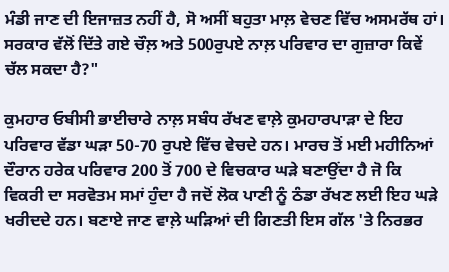ਮੰਡੀ ਜਾਣ ਦੀ ਇਜਾਜ਼ਤ ਨਹੀਂ ਹੈ, ਸੋ ਅਸੀਂ ਬਹੁਤਾ ਮਾਲ਼ ਵੇਚਣ ਵਿੱਚ ਅਸਮਰੱਥ ਹਾਂ। ਸਰਕਾਰ ਵੱਲੋਂ ਦਿੱਤੇ ਗਏ ਚੌਲ਼ ਅਤੇ 500ਰੁਪਏ ਨਾਲ਼ ਪਰਿਵਾਰ ਦਾ ਗੁਜ਼ਾਰਾ ਕਿਵੇਂ ਚੱਲ ਸਕਦਾ ਹੈ?"

ਕੁਮਹਾਰ ਓਬੀਸੀ ਭਾਈਚਾਰੇ ਨਾਲ਼ ਸਬੰਧ ਰੱਖਣ ਵਾਲ਼ੇ ਕੁਮਹਾਰਪਾੜਾ ਦੇ ਇਹ ਪਰਿਵਾਰ ਵੱਡਾ ਘੜਾ 50-70 ਰੁਪਏ ਵਿੱਚ ਵੇਚਦੇ ਹਨ। ਮਾਰਚ ਤੋਂ ਮਈ ਮਹੀਨਿਆਂ ਦੌਰਾਨ ਹਰੇਕ ਪਰਿਵਾਰ 200 ਤੋਂ 700 ਦੇ ਵਿਚਕਾਰ ਘੜੇ ਬਣਾਉਂਦਾ ਹੈ ਜੋ ਕਿ ਵਿਕਰੀ ਦਾ ਸਰਵੋਤਮ ਸਮਾਂ ਹੁੰਦਾ ਹੈ ਜਦੋਂ ਲੋਕ ਪਾਣੀ ਨੂੰ ਠੰਡਾ ਰੱਖਣ ਲਈ ਇਹ ਘੜੇ ਖਰੀਦਦੇ ਹਨ। ਬਣਾਏ ਜਾਣ ਵਾਲ਼ੇ ਘੜਿਆਂ ਦੀ ਗਿਣਤੀ ਇਸ ਗੱਲ 'ਤੇ ਨਿਰਭਰ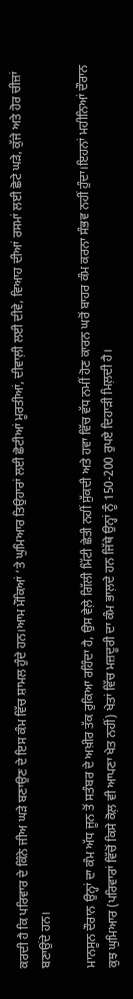ਕਰਦੀ ਹੈ ਕਿ ਪਰਿਵਾਰ ਦੇ ਕਿੰਨੇ ਜੀਅ ਘੜੇ ਬਣਾਉਣ ਦੇ ਇਸ ਕੰਮ ਵਿੱਚ ਸ਼ਾਮਲ ਹੁੰਦੇ ਹਨ।ਆਮ ਮੌਕਿਆਂ ‘ਤੇ ਘੁਮਿਆਰ ਤਿਉਹਾਰਾਂ ਲਈ ਛੋਟੀਆਂ ਮੂਰਤੀਆਂ, ਦੀਵਾਲ਼ੀ ਲਈ ਦੀਵੇ, ਵਿਆਹ ਦੀਆਂ ਰਸਮਾਂ ਲਈ ਛੋਟੇ ਘੜੇ, ਕੁੱਜੇ ਅਤੇ ਹੋਰ ਚੀਜ਼ਾਂ ਬਣਾਉਂਦੇ ਹਨ।

ਮਾਨਸੂਨ ਦੌਰਾਨ ਉਨ੍ਹਾਂ ਦਾ ਕੰਮ ਅੱਧ ਜੂਨ ਤੋਂ ਸਤੰਬਰ ਦੇ ਅਖ਼ੀਰ ਤੱਕ ਰੁਕਿਆ ਰਹਿੰਦਾ ਹੈ, ਉਸ ਵੇਲ਼ੇ ਗਿੱਲੀ ਮਿੱਟੀ ਛੇਤੀ ਨਹੀਂ ਸੁੱਕਦੀ ਅਤੇ ਹਵਾ ਵਿੱਚ ਵੱਧ ਨਮੀਂ ਹੋਣ ਕਾਰਨ ਘਰੋਂ ਬਾਹਰ ਕੰਮ ਕਰਨਾ ਸੰਭਵ ਨਹੀਂ ਹੁੰਦਾ।ਇਹਨਾਂ ਮਹੀਨਿਆਂ ਦੌਰਾਨ ਕੁਝ ਘੁਮਿਆਰ (ਪਰਿਵਾਰਾਂ ਵਿੱਚੋਂ ਕਿਸੇ ਕੋਲ਼ ਵੀ ਆਪਣਾ ਖੇਤ ਨਹੀਂ) ਖੇਤਾਂ ਵਿੱਚ ਮਜ਼ਦੂਰੀ ਦਾ ਕੰਮ ਭਾਲ਼ਦੇ ਹਨ ਜਿੱਥੇ ਉਨ੍ਹਾਂ ਨੂੰ 150-200 ਰੁਪਏ ਦਿਹਾੜੀ ਮਿਲ਼ਦੀ ਹੈ।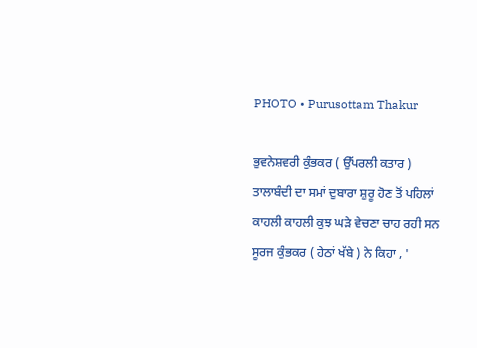PHOTO • Purusottam Thakur

ਭੁਵਨੇਸ਼ਵਰੀ ਕੁੰਭਕਰ ( ਉੱਪਰਲੀ ਕਤਾਰ ) ਤਾਲਾਬੰਦੀ ਦਾ ਸਮਾਂ ਦੁਬਾਰਾ ਸ਼ੁਰੂ ਹੋਣ ਤੋਂ ਪਹਿਲਾਂ ਕਾਹਲੀ ਕਾਹਲੀ ਕੁਝ ਘੜੇ ਵੇਚਣਾ ਚਾਹ ਰਹੀ ਸਨ ਸੂਰਜ ਕੁੰਭਕਰ ( ਹੇਠਾਂ ਖੱਬੇ ) ਨੇ ਕਿਹਾ , '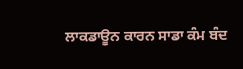ਲਾਕਡਾਊਨ ਕਾਰਨ ਸਾਡਾ ਕੰਮ ਬੰਦ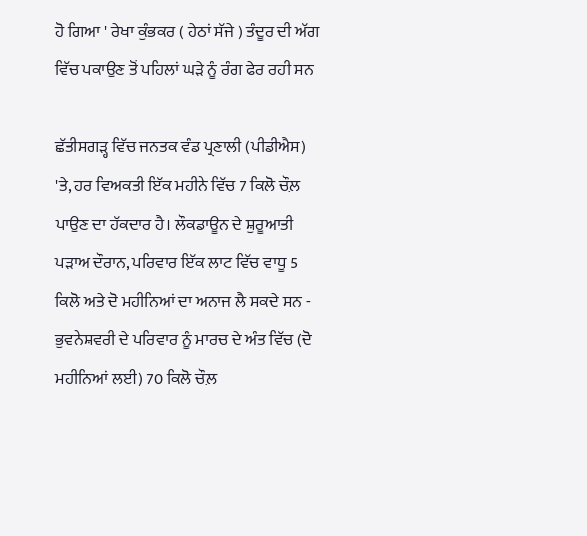ਹੋ ਗਿਆ ' ਰੇਖਾ ਕੁੰਭਕਰ ( ਹੇਠਾਂ ਸੱਜੇ ) ਤੰਦੂਰ ਦੀ ਅੱਗ ਵਿੱਚ ਪਕਾਉਣ ਤੋਂ ਪਹਿਲਾਂ ਘੜੇ ਨੂੰ ਰੰਗ ਫੇਰ ਰਹੀ ਸਨ

ਛੱਤੀਸਗੜ੍ਹ ਵਿੱਚ ਜਨਤਕ ਵੰਡ ਪ੍ਰਣਾਲੀ (ਪੀਡੀਐਸ) 'ਤੇ, ਹਰ ਵਿਅਕਤੀ ਇੱਕ ਮਹੀਨੇ ਵਿੱਚ 7 ਕਿਲੋ ਚੌਲ਼  ਪਾਉਣ ਦਾ ਹੱਕਦਾਰ ਹੈ। ਲੌਕਡਾਊਨ ਦੇ ਸ਼ੁਰੂਆਤੀ ਪੜਾਅ ਦੌਰਾਨ, ਪਰਿਵਾਰ ਇੱਕ ਲਾਟ ਵਿੱਚ ਵਾਧੂ 5 ਕਿਲੋ ਅਤੇ ਦੋ ਮਹੀਨਿਆਂ ਦਾ ਅਨਾਜ ਲੈ ਸਕਦੇ ਸਨ - ਭੁਵਨੇਸ਼ਵਰੀ ਦੇ ਪਰਿਵਾਰ ਨੂੰ ਮਾਰਚ ਦੇ ਅੰਤ ਵਿੱਚ (ਦੋ ਮਹੀਨਿਆਂ ਲਈ) 70 ਕਿਲੋ ਚੌਲ਼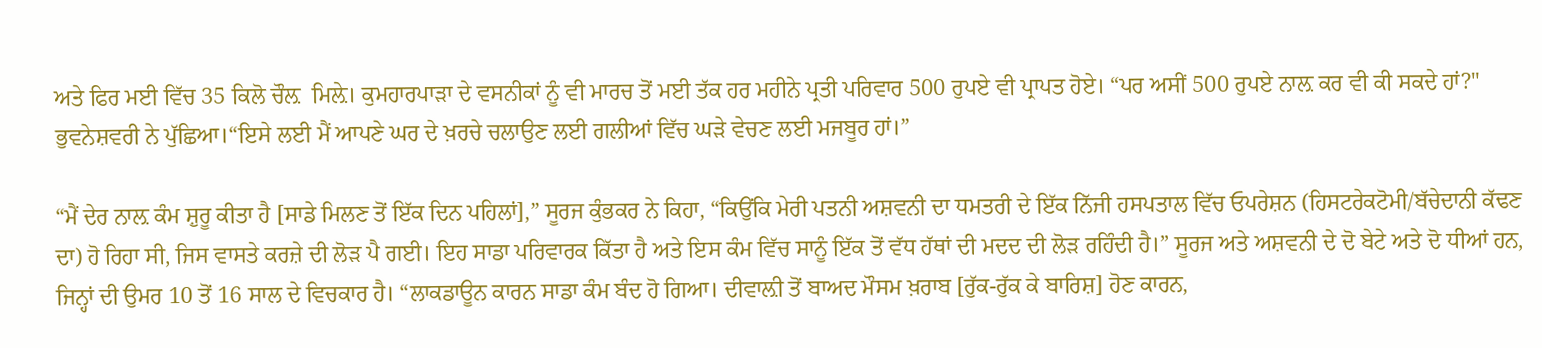ਅਤੇ ਫਿਰ ਮਈ ਵਿੱਚ 35 ਕਿਲੋ ਚੌਲ਼  ਮਿਲ਼ੇ। ਕੁਮਹਾਰਪਾੜਾ ਦੇ ਵਸਨੀਕਾਂ ਨੂੰ ਵੀ ਮਾਰਚ ਤੋਂ ਮਈ ਤੱਕ ਹਰ ਮਹੀਨੇ ਪ੍ਰਤੀ ਪਰਿਵਾਰ 500 ਰੁਪਏ ਵੀ ਪ੍ਰਾਪਤ ਹੋਏ। “ਪਰ ਅਸੀਂ 500 ਰੁਪਏ ਨਾਲ਼ ਕਰ ਵੀ ਕੀ ਸਕਦੇ ਹਾਂ?" ਭੁਵਨੇਸ਼ਵਰੀ ਨੇ ਪੁੱਛਿਆ।“ਇਸੇ ਲਈ ਮੈਂ ਆਪਣੇ ਘਰ ਦੇ ਖ਼ਰਚੇ ਚਲਾਉਣ ਲਈ ਗਲੀਆਂ ਵਿੱਚ ਘੜੇ ਵੇਚਣ ਲਈ ਮਜਬੂਰ ਹਾਂ।”

“ਮੈਂ ਦੇਰ ਨਾਲ਼ ਕੰਮ ਸ਼ੁਰੂ ਕੀਤਾ ਹੈ [ਸਾਡੇ ਮਿਲਣ ਤੋਂ ਇੱਕ ਦਿਨ ਪਹਿਲਾਂ],” ਸੂਰਜ ਕੁੰਭਕਰ ਨੇ ਕਿਹਾ, “ਕਿਉਂਕਿ ਮੇਰੀ ਪਤਨੀ ਅਸ਼ਵਨੀ ਦਾ ਧਮਤਰੀ ਦੇ ਇੱਕ ਨਿੱਜੀ ਹਸਪਤਾਲ ਵਿੱਚ ਓਪਰੇਸ਼ਨ (ਹਿਸਟਰੇਕਟੋਮੀ/ਬੱਚੇਦਾਨੀ ਕੱਢਣ ਦਾ) ਹੋ ਰਿਹਾ ਸੀ, ਜਿਸ ਵਾਸਤੇ ਕਰਜ਼ੇ ਦੀ ਲੋੜ ਪੈ ਗਈ। ਇਹ ਸਾਡਾ ਪਰਿਵਾਰਕ ਕਿੱਤਾ ਹੈ ਅਤੇ ਇਸ ਕੰਮ ਵਿੱਚ ਸਾਨੂੰ ਇੱਕ ਤੋਂ ਵੱਧ ਹੱਥਾਂ ਦੀ ਮਦਦ ਦੀ ਲੋੜ ਰਹਿੰਦੀ ਹੈ।” ਸੂਰਜ ਅਤੇ ਅਸ਼ਵਨੀ ਦੇ ਦੋ ਬੇਟੇ ਅਤੇ ਦੋ ਧੀਆਂ ਹਨ, ਜਿਨ੍ਹਾਂ ਦੀ ਉਮਰ 10 ਤੋਂ 16 ਸਾਲ ਦੇ ਵਿਚਕਾਰ ਹੈ। “ਲਾਕਡਾਊਨ ਕਾਰਨ ਸਾਡਾ ਕੰਮ ਬੰਦ ਹੋ ਗਿਆ। ਦੀਵਾਲ਼ੀ ਤੋਂ ਬਾਅਦ ਮੌਸਮ ਖ਼ਰਾਬ [ਰੁੱਕ-ਰੁੱਕ ਕੇ ਬਾਰਿਸ਼] ਹੋਣ ਕਾਰਨ,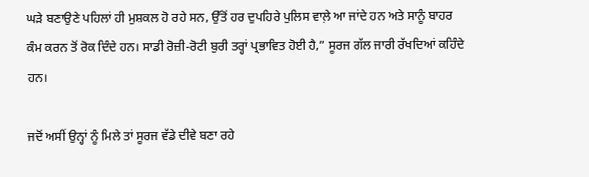ਘੜੇ ਬਣਾਉਣੇ ਪਹਿਲਾਂ ਹੀ ਮੁਸ਼ਕਲ ਹੋ ਰਹੇ ਸਨ, ਉੱਤੋਂ ਹਰ ਦੁਪਹਿਰੇ ਪੁਲਿਸ ਵਾਲ਼ੇ ਆ ਜਾਂਦੇ ਹਨ ਅਤੇ ਸਾਨੂੰ ਬਾਹਰ ਕੰਮ ਕਰਨ ਤੋਂ ਰੋਕ ਦਿੰਦੇ ਹਨ। ਸਾਡੀ ਰੋਜ਼ੀ-ਰੋਟੀ ਬੁਰੀ ਤਰ੍ਹਾਂ ਪ੍ਰਭਾਵਿਤ ਹੋਈ ਹੈ,” ਸੂਰਜ ਗੱਲ ਜਾਰੀ ਰੱਖਦਿਆਂ ਕਹਿੰਦੇ ਹਨ।

ਜਦੋਂ ਅਸੀਂ ਉਨ੍ਹਾਂ ਨੂੰ ਮਿਲੇ ਤਾਂ ਸੂਰਜ ਵੱਡੇ ਦੀਵੇ ਬਣਾ ਰਹੇ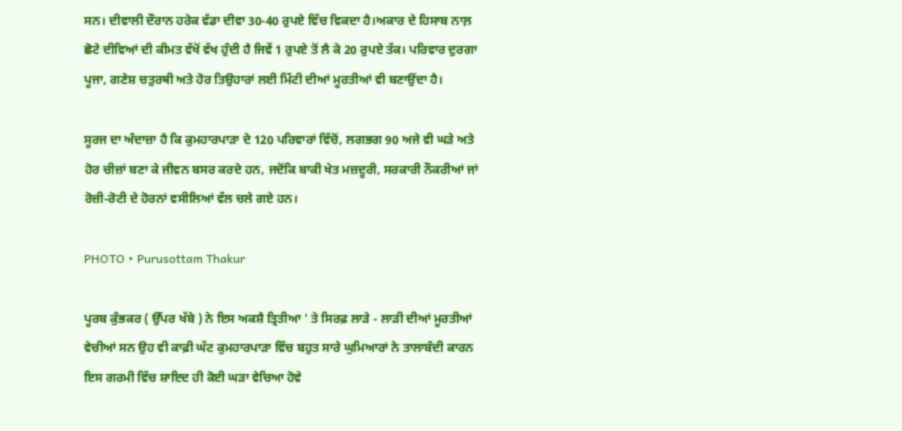ਸਨ। ਦੀਵਾਲੀ ਦੌਰਾਨ ਹਰੇਕ ਵੱਡਾ ਦੀਵਾ 30-40 ਰੁਪਏ ਵਿੱਚ ਵਿਕਦਾ ਹੈ।ਅਕਾਰ ਦੇ ਹਿਸਾਬ ਨਾਲ਼ ਛੋਟੇ ਦੀਵਿਆਂ ਦੀ ਕੀਮਤ ਵੱਖੋਂ ਵੱਖ ਹੁੰਦੀ ਹੈ ਜਿਵੇਂ 1 ਰੁਪਏ ਤੋਂ ਲੈ ਕੇ 20 ਰੁਪਏ ਤੱਕ। ਪਰਿਵਾਰ ਦੁਰਗਾ ਪੂਜਾ, ਗਣੇਸ਼ ਚਤੁਰਥੀ ਅਤੇ ਹੋਰ ਤਿਉਹਾਰਾਂ ਲਈ ਮਿੱਟੀ ਦੀਆਂ ਮੂਰਤੀਆਂ ਵੀ ਬਣਾਉਂਦਾ ਹੈ।

ਸੂਰਜ ਦਾ ਅੰਦਾਜ਼ਾ ਹੈ ਕਿ ਕੁਮਹਾਰਪਾੜਾ ਦੇ 120 ਪਰਿਵਾਰਾਂ ਵਿੱਚੋਂ, ਲਗਭਗ 90 ਅਜੇ ਵੀ ਘੜੇ ਅਤੇ ਹੋਰ ਚੀਜ਼ਾਂ ਬਣਾ ਕੇ ਜੀਵਨ ਬਸਰ ਕਰਦੇ ਹਨ, ਜਦੋਂਕਿ ਬਾਕੀ ਖੇਤ ਮਜ਼ਦੂਰੀ, ਸਰਕਾਰੀ ਨੌਕਰੀਆਂ ਜਾਂ ਰੋਜ਼ੀ-ਰੋਟੀ ਦੇ ਹੋਰਨਾਂ ਵਸੀਲਿਆਂ ਵੱਲ ਚਲੇ ਗਏ ਹਨ।

PHOTO • Purusottam Thakur

ਪੂਰਬ ਕੁੰਭਕਰ ( ਉੱਪਰ ਖੱਬੇ ) ਨੇ ਇਸ ਅਕਸ਼ੈ ਤ੍ਰਿਤੀਆ ' ਤੇ ਸਿਰਫ਼ ਲਾੜੇ - ਲਾੜੀ ਦੀਆਂ ਮੂਰਤੀਆਂ ਵੇਚੀਆਂ ਸਨ ਉਹ ਵੀ ਕਾਫ਼ੀ ਘੱਟ ਕੁਮਹਾਰਪਾੜਾ ਵਿੱਚ ਬਹੁਤ ਸਾਰੇ ਘੁਮਿਆਰਾਂ ਨੇ ਤਾਲਾਬੰਦੀ ਕਾਰਨ ਇਸ ਗਰਮੀ ਵਿੱਚ ਸ਼ਾਇਦ ਹੀ ਕੋਈ ਘੜਾ ਵੇਚਿਆ ਹੋਵੇ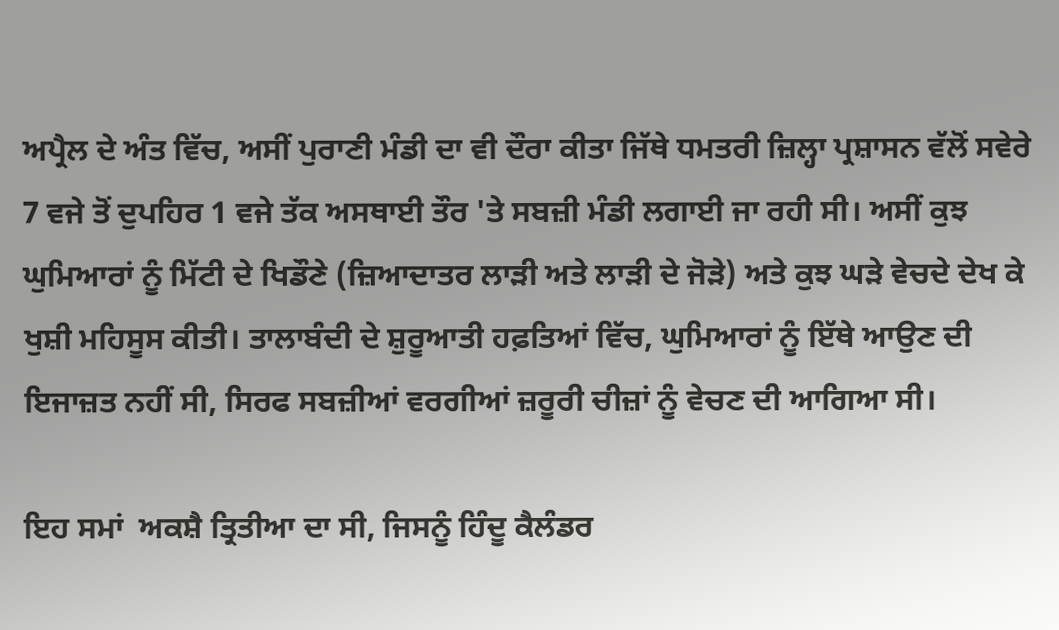ਅਪ੍ਰੈਲ ਦੇ ਅੰਤ ਵਿੱਚ, ਅਸੀਂ ਪੁਰਾਣੀ ਮੰਡੀ ਦਾ ਵੀ ਦੌਰਾ ਕੀਤਾ ਜਿੱਥੇ ਧਮਤਰੀ ਜ਼ਿਲ੍ਹਾ ਪ੍ਰਸ਼ਾਸਨ ਵੱਲੋਂ ਸਵੇਰੇ 7 ਵਜੇ ਤੋਂ ਦੁਪਹਿਰ 1 ਵਜੇ ਤੱਕ ਅਸਥਾਈ ਤੌਰ 'ਤੇ ਸਬਜ਼ੀ ਮੰਡੀ ਲਗਾਈ ਜਾ ਰਹੀ ਸੀ। ਅਸੀਂ ਕੁਝ ਘੁਮਿਆਰਾਂ ਨੂੰ ਮਿੱਟੀ ਦੇ ਖਿਡੌਣੇ (ਜ਼ਿਆਦਾਤਰ ਲਾੜੀ ਅਤੇ ਲਾੜੀ ਦੇ ਜੋੜੇ) ਅਤੇ ਕੁਝ ਘੜੇ ਵੇਚਦੇ ਦੇਖ ਕੇ ਖੁਸ਼ੀ ਮਹਿਸੂਸ ਕੀਤੀ। ਤਾਲਾਬੰਦੀ ਦੇ ਸ਼ੁਰੂਆਤੀ ਹਫ਼ਤਿਆਂ ਵਿੱਚ, ਘੁਮਿਆਰਾਂ ਨੂੰ ਇੱਥੇ ਆਉਣ ਦੀ ਇਜਾਜ਼ਤ ਨਹੀਂ ਸੀ, ਸਿਰਫ ਸਬਜ਼ੀਆਂ ਵਰਗੀਆਂ ਜ਼ਰੂਰੀ ਚੀਜ਼ਾਂ ਨੂੰ ਵੇਚਣ ਦੀ ਆਗਿਆ ਸੀ।

ਇਹ ਸਮਾਂ  ਅਕਸ਼ੈ ਤ੍ਰਿਤੀਆ ਦਾ ਸੀ, ਜਿਸਨੂੰ ਹਿੰਦੂ ਕੈਲੰਡਰ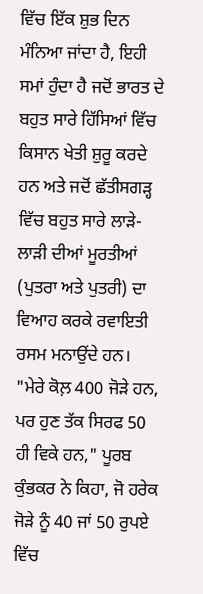ਵਿੱਚ ਇੱਕ ਸ਼ੁਭ ਦਿਨ ਮੰਨਿਆ ਜਾਂਦਾ ਹੈ, ਇਹੀ ਸਮਾਂ ਹੁੰਦਾ ਹੈ ਜਦੋਂ ਭਾਰਤ ਦੇ ਬਹੁਤ ਸਾਰੇ ਹਿੱਸਿਆਂ ਵਿੱਚ ਕਿਸਾਨ ਖੇਤੀ ਸ਼ੁਰੂ ਕਰਦੇ ਹਨ ਅਤੇ ਜਦੋਂ ਛੱਤੀਸਗੜ੍ਹ ਵਿੱਚ ਬਹੁਤ ਸਾਰੇ ਲਾੜੇ-ਲਾੜੀ ਦੀਆਂ ਮੂਰਤੀਆਂ (ਪੁਤਰਾ ਅਤੇ ਪੁਤਰੀ) ਦਾ ਵਿਆਹ ਕਰਕੇ ਰਵਾਇਤੀ ਰਸਮ ਮਨਾਉਂਦੇ ਹਨ।  "ਮੇਰੇ ਕੋਲ਼ 400 ਜੋੜੇ ਹਨ, ਪਰ ਹੁਣ ਤੱਕ ਸਿਰਫ 50 ਹੀ ਵਿਕੇ ਹਨ," ਪੂਰਬ ਕੁੰਭਕਰ ਨੇ ਕਿਹਾ, ਜੋ ਹਰੇਕ ਜੋੜੇ ਨੂੰ 40 ਜਾਂ 50 ਰੁਪਏ ਵਿੱਚ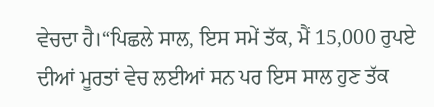ਵੇਚਦਾ ਹੈ।“ਪਿਛਲੇ ਸਾਲ, ਇਸ ਸਮੇਂ ਤੱਕ, ਮੈਂ 15,000 ਰੁਪਏ ਦੀਆਂ ਮੂਰਤਾਂ ਵੇਚ ਲਈਆਂ ਸਨ ਪਰ ਇਸ ਸਾਲ ਹੁਣ ਤੱਕ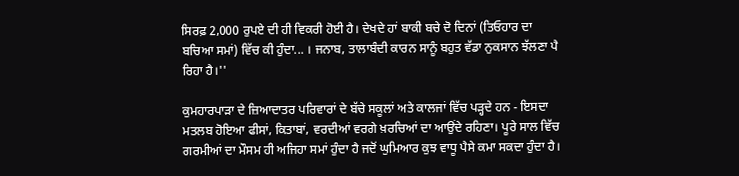ਸਿਰਫ਼ 2,000 ਰੁਪਏ ਦੀ ਹੀ ਵਿਕਰੀ ਹੋਈ ਹੈ। ਦੇਖਦੇ ਹਾਂ ਬਾਕੀ ਬਚੇ ਦੋ ਦਿਨਾਂ (ਤਿਓਹਾਰ ਦਾ ਬਚਿਆ ਸਮਾਂ) ਵਿੱਚ ਕੀ ਹੁੰਦਾ... । ਜਨਾਬ, ਤਾਲਾਬੰਦੀ ਕਾਰਨ ਸਾਨੂੰ ਬਹੁਤ ਵੱਡਾ ਨੁਕਸਾਨ ਝੱਲਣਾ ਪੈ ਰਿਹਾ ਹੈ।''

ਕੁਮਹਾਰਪਾੜਾ ਦੇ ਜ਼ਿਆਦਾਤਰ ਪਰਿਵਾਰਾਂ ਦੇ ਬੱਚੇ ਸਕੂਲਾਂ ਅਤੇ ਕਾਲਜਾਂ ਵਿੱਚ ਪੜ੍ਹਦੇ ਹਨ - ਇਸਦਾ ਮਤਲਬ ਹੋਇਆ ਫੀਸਾਂ, ਕਿਤਾਬਾਂ, ਵਰਦੀਆਂ ਵਰਗੇ ਖ਼ਰਚਿਆਂ ਦਾ ਆਉਂਦੇ ਰਹਿਣਾ। ਪੂਰੇ ਸਾਲ ਵਿੱਚ ਗਰਮੀਆਂ ਦਾ ਮੌਸਮ ਹੀ ਅਜਿਹਾ ਸਮਾਂ ਹੁੰਦਾ ਹੈ ਜਦੋਂ ਘੁਮਿਆਰ ਕੁਝ ਵਾਧੂ ਪੈਸੇ ਕਮਾ ਸਕਦਾ ਹੁੰਦਾ ਹੈ।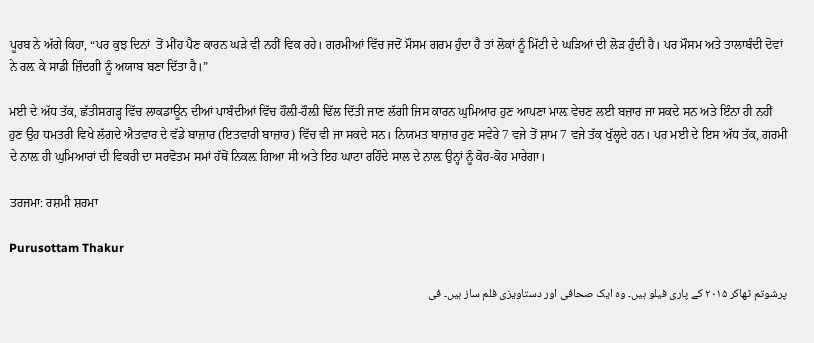ਪੂਰਬ ਨੇ ਅੱਗੇ ਕਿਹਾ, “ਪਰ ਕੁਝ ਦਿਨਾਂ  ਤੋਂ ਮੀਂਹ ਪੈਣ ਕਾਰਨ ਘੜੇ ਵੀ ਨਹੀਂ ਵਿਕ ਰਹੇ। ਗਰਮੀਆਂ ਵਿੱਚ ਜਦੋਂ ਮੌਸਮ ਗਰਮ ਹੁੰਦਾ ਹੈ ਤਾਂ ਲੋਕਾਂ ਨੂੰ ਮਿੱਟੀ ਦੇ ਘੜਿਆਂ ਦੀ ਲੋੜ ਹੁੰਦੀ ਹੈ। ਪਰ ਮੌਸਮ ਅਤੇ ਤਾਲਾਬੰਦੀ ਦੋਵਾਂ ਨੇ ਰਲ਼ ਕੇ ਸਾਡੀ ਜ਼ਿੰਦਗੀ ਨੂੰ ਅਯਾਬ ਬਣਾ ਦਿੱਤਾ ਹੈ।”

ਮਈ ਦੇ ਅੱਧ ਤੱਕ, ਛੱਤੀਸਗੜ੍ਹ ਵਿੱਚ ਲਾਕਡਾਊਨ ਦੀਆਂ ਪਾਬੰਦੀਆਂ ਵਿੱਚ ਹੌਲ਼ੀ-ਹੌਲ਼ੀ ਢਿੱਲ ਦਿੱਤੀ ਜਾਣ ਲੱਗੀ ਜਿਸ ਕਾਰਨ ਘੁਮਿਆਰ ਹੁਣ ਆਪਣਾ ਮਾਲ਼ ਵੇਚਣ ਲਈ ਬਜ਼ਾਰ ਜਾ ਸਕਦੇ ਸਨ ਅਤੇ ਇੰਨਾ ਹੀ ਨਹੀਂ ਹੁਣ ਉਹ ਧਮਤਰੀ ਵਿਖੇ ਲੱਗਦੇ ਐਤਵਾਰ ਦੇ ਵੱਡੇ ਬਾਜ਼ਾਰ (ਇਤਵਾਰੀ ਬਾਜ਼ਾਰ) ਵਿੱਚ ਵੀ ਜਾ ਸਕਦੇ ਸਨ। ਨਿਯਮਤ ਬਾਜ਼ਾਰ ਹੁਣ ਸਵੇਰੇ 7 ਵਜੇ ਤੋਂ ਸ਼ਾਮ 7 ਵਜੇ ਤੱਕ ਖੁੱਲ੍ਹਦੇ ਹਨ। ਪਰ ਮਈ ਦੇ ਇਸ ਅੱਧ ਤੱਕ, ਗਰਮੀ ਦੇ ਨਾਲ਼ ਹੀ ਘੁਮਿਆਰਾਂ ਦੀ ਵਿਕਰੀ ਦਾ ਸਰਵੋਤਮ ਸਮਾਂ ਹੱਥੋਂ ਨਿਕਲ਼ ਗਿਆ ਸੀ ਅਤੇ ਇਹ ਘਾਟਾ ਰਹਿੰਦੇ ਸਾਲ ਦੇ ਨਾਲ਼ ਉਨ੍ਹਾਂ ਨੂੰ ਕੋਹ-ਕੋਹ ਮਾਰੇਗਾ।

ਤਰਜਮਾ: ਰਸ਼ਮੀ ਸ਼ਰਮਾ

Purusottam Thakur

پرشوتم ٹھاکر ۲۰۱۵ کے پاری فیلو ہیں۔ وہ ایک صحافی اور دستاویزی فلم ساز ہیں۔ فی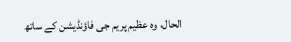الحال، وہ عظیم پریم جی فاؤنڈیشن کے ساتھ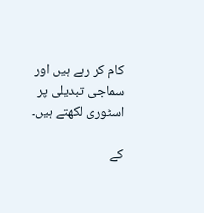کام کر رہے ہیں اور سماجی تبدیلی پر اسٹوری لکھتے ہیں۔

کے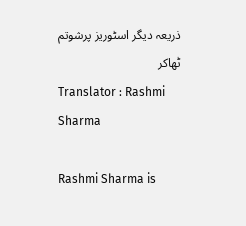ذریعہ دیگر اسٹوریز پرشوتم ٹھاکر
Translator : Rashmi Sharma

Rashmi Sharma is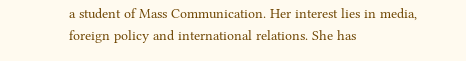a student of Mass Communication. Her interest lies in media, foreign policy and international relations. She has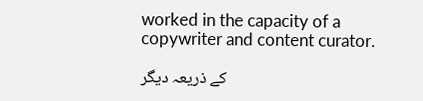worked in the capacity of a copywriter and content curator.

کے ذریعہ دیگر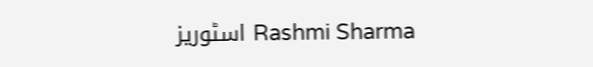اسٹوریز Rashmi Sharma